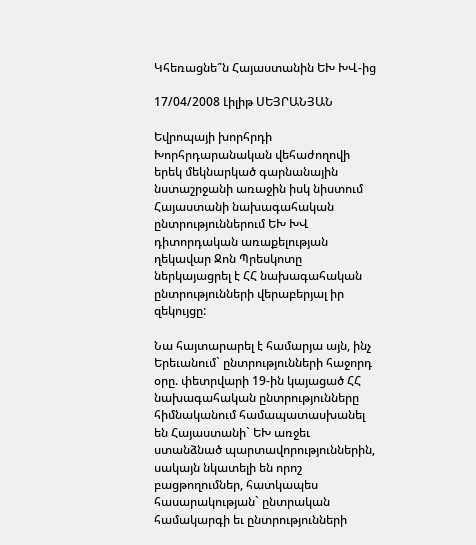Կհեռացնե՞ն Հայաստանին ԵԽ ԽՎ-ից

17/04/2008 Լիլիթ ՍԵՅՐԱՆՅԱՆ

Եվրոպայի խորհրդի Խորհրդարանական վեհաժողովի երեկ մեկնարկած գարնանային նստաշրջանի առաջին իսկ նիստում Հայաստանի նախագահական ընտրություններում ԵԽ ԽՎ դիտորդական առաքելության ղեկավար Ջոն Պրեսկոտը ներկայացրել է ՀՀ նախագահական ընտրությունների վերաբերյալ իր զեկույցը:

Նա հայտարարել է համարյա այն, ինչ Երեւանում` ընտրությունների հաջորդ օրը. փետրվարի 19-ին կայացած ՀՀ նախագահական ընտրությունները հիմնականում համապատասխանել են Հայաստանի` ԵԽ առջեւ ստանձնած պարտավորություններին, սակայն նկատելի են որոշ բացթողումներ, հատկապես հասարակության` ընտրական համակարգի եւ ընտրությունների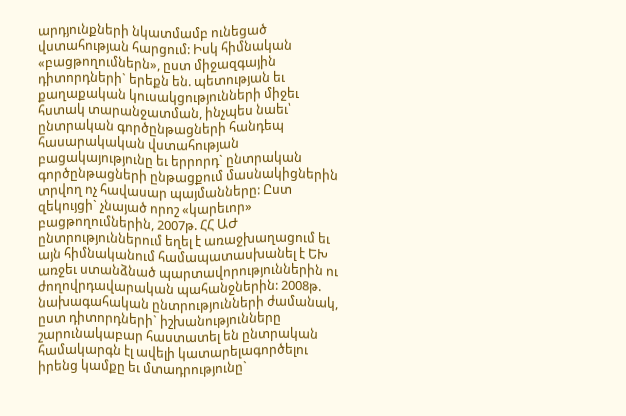արդյունքների նկատմամբ ունեցած վստահության հարցում: Իսկ հիմնական «բացթողումներն», ըստ միջազգային դիտորդների` երեքն են. պետության եւ քաղաքական կուսակցությունների միջեւ հստակ տարանջատման, ինչպես նաեւ՝ ընտրական գործընթացների հանդեպ հասարակական վստահության բացակայությունը եւ երրորդ` ընտրական գործընթացների ընթացքում մասնակիցներին տրվող ոչ հավասար պայմանները: Ըստ զեկույցի` չնայած որոշ «կարեւոր» բացթողումներին, 2007թ. ՀՀ ԱԺ ընտրություններում եղել է առաջխաղացում եւ այն հիմնականում համապատասխանել է ԵԽ առջեւ ստանձնած պարտավորություններին ու ժողովրդավարական պահանջներին: 2008թ. նախագահական ընտրությունների ժամանակ, ըստ դիտորդների` իշխանությունները շարունակաբար հաստատել են ընտրական համակարգն էլ ավելի կատարելագործելու իրենց կամքը եւ մտադրությունը`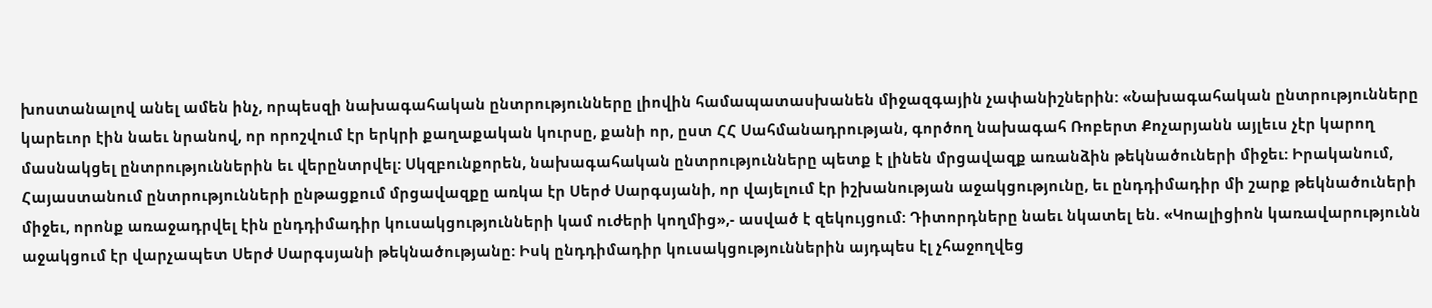խոստանալով անել ամեն ինչ, որպեսզի նախագահական ընտրությունները լիովին համապատասխանեն միջազգային չափանիշներին: «Նախագահական ընտրությունները կարեւոր էին նաեւ նրանով, որ որոշվում էր երկրի քաղաքական կուրսը, քանի որ, ըստ ՀՀ Սահմանադրության, գործող նախագահ Ռոբերտ Քոչարյանն այլեւս չէր կարող մասնակցել ընտրություններին եւ վերընտրվել: Սկզբունքորեն, նախագահական ընտրությունները պետք է լինեն մրցավազք առանձին թեկնածուների միջեւ: Իրականում, Հայաստանում ընտրությունների ընթացքում մրցավազքը առկա էր Սերժ Սարգսյանի, որ վայելում էր իշխանության աջակցությունը, եւ ընդդիմադիր մի շարք թեկնածուների միջեւ, որոնք առաջադրվել էին ընդդիմադիր կուսակցությունների կամ ուժերի կողմից»,- ասված է զեկույցում: Դիտորդները նաեւ նկատել են. «Կոալիցիոն կառավարությունն աջակցում էր վարչապետ Սերժ Սարգսյանի թեկնածությանը: Իսկ ընդդիմադիր կուսակցություններին այդպես էլ չհաջողվեց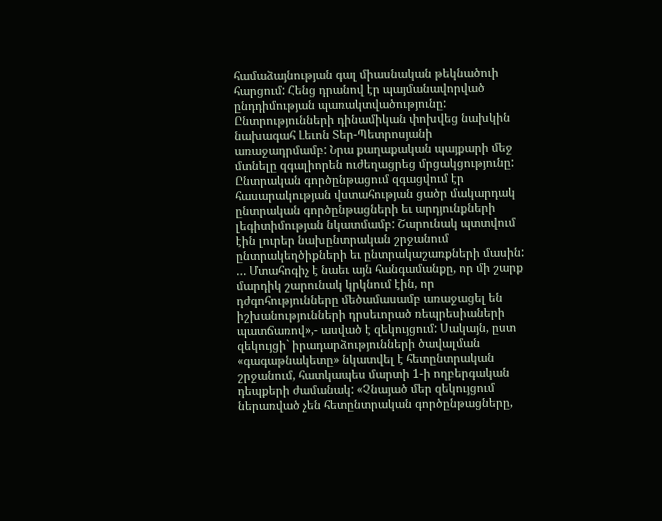համաձայնության գալ միասնական թեկնածուի հարցում: Հենց դրանով էր պայմանավորված ընդդիմության պառակտվածությունը: Ընտրությունների դինամիկան փոխվեց նախկին նախագահ Լեւոն Տեր-Պետրոսյանի առաջադրմամբ: Նրա քաղաքական պայքարի մեջ մտնելը զգալիորեն ուժեղացրեց մրցակցությունը: Ընտրական գործընթացում զգացվում էր հասարակության վստահության ցածր մակարդակ ընտրական գործընթացների եւ արդյունքների լեգիտիմության նկատմամբ: Շարունակ պտտվում էին լուրեր նախընտրական շրջանում ընտրակեղծիքների եւ ընտրակաշառքների մասին: … Մտահոգիչ է նաեւ այն հանգամանքը, որ մի շարք մարդիկ շարունակ կրկնում էին, որ դժգոհությունները մեծամասամբ առաջացել են իշխանությունների դրսեւորած ռեպրեսիաների պատճառով»,- ասված է զեկույցում: Սակայն, ըստ զեկույցի` իրադարձությունների ծավալման «գագաթնակետը» նկատվել է հետընտրական շրջանում, հատկապես մարտի 1-ի ողբերգական դեպքերի ժամանակ: «Չնայած մեր զեկույցում ներառված չեն հետընտրական գործընթացները,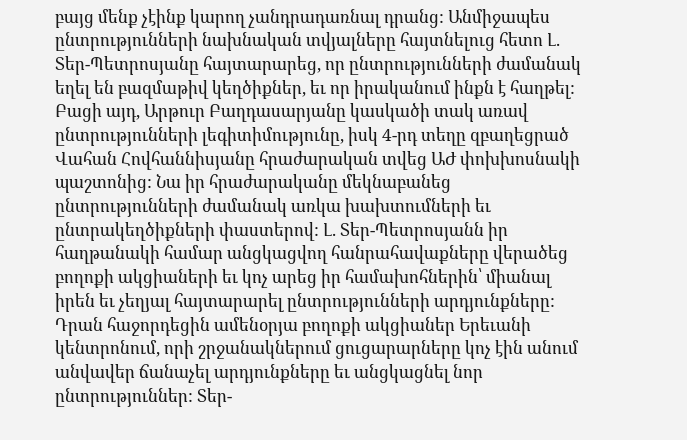բայց մենք չէինք կարող չանդրադառնալ դրանց: Անմիջապես ընտրությունների նախնական տվյալները հայտնելուց հետո Լ. Տեր-Պետրոսյանը հայտարարեց, որ ընտրությունների ժամանակ եղել են բազմաթիվ կեղծիքներ, եւ որ իրականում ինքն է հաղթել: Բացի այդ, Արթուր Բաղդասարյանը կասկածի տակ առավ ընտրությունների լեգիտիմությունը, իսկ 4-րդ տեղը զբաղեցրած Վահան Հովհաննիսյանը հրաժարական տվեց ԱԺ փոխխոսնակի պաշտոնից: Նա իր հրաժարականը մեկնաբանեց ընտրությունների ժամանակ առկա խախտումների եւ ընտրակեղծիքների փաստերով: Լ. Տեր-Պետրոսյանն իր հաղթանակի համար անցկացվող հանրահավաքները վերածեց բողոքի ակցիաների եւ կոչ արեց իր համախոհներին՝ միանալ իրեն եւ չեղյալ հայտարարել ընտրությունների արդյունքները: Դրան հաջորդեցին ամենօրյա բողոքի ակցիաներ Երեւանի կենտրոնում, որի շրջանակներում ցուցարարները կոչ էին անում անվավեր ճանաչել արդյունքները եւ անցկացնել նոր ընտրություններ: Տեր-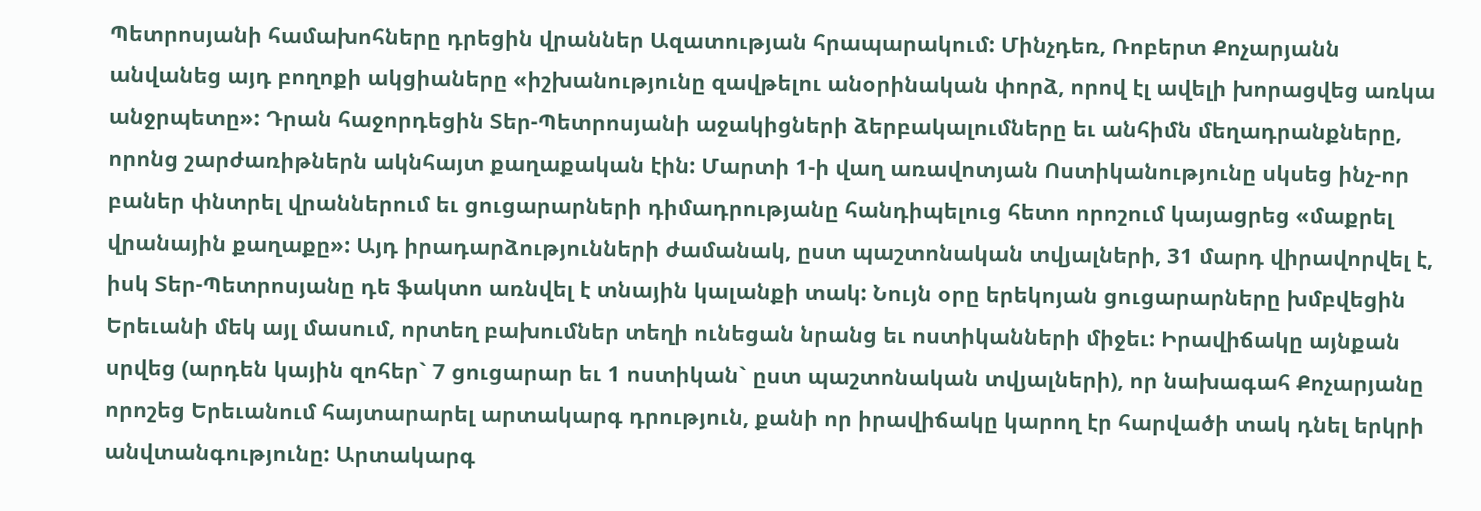Պետրոսյանի համախոհները դրեցին վրաններ Ազատության հրապարակում: Մինչդեռ, Ռոբերտ Քոչարյանն անվանեց այդ բողոքի ակցիաները «իշխանությունը զավթելու անօրինական փորձ, որով էլ ավելի խորացվեց առկա անջրպետը»: Դրան հաջորդեցին Տեր-Պետրոսյանի աջակիցների ձերբակալումները եւ անհիմն մեղադրանքները, որոնց շարժառիթներն ակնհայտ քաղաքական էին: Մարտի 1-ի վաղ առավոտյան Ոստիկանությունը սկսեց ինչ-որ բաներ փնտրել վրաններում եւ ցուցարարների դիմադրությանը հանդիպելուց հետո որոշում կայացրեց «մաքրել վրանային քաղաքը»: Այդ իրադարձությունների ժամանակ, ըստ պաշտոնական տվյալների, 31 մարդ վիրավորվել է, իսկ Տեր-Պետրոսյանը դե ֆակտո առնվել է տնային կալանքի տակ: Նույն օրը երեկոյան ցուցարարները խմբվեցին Երեւանի մեկ այլ մասում, որտեղ բախումներ տեղի ունեցան նրանց եւ ոստիկանների միջեւ: Իրավիճակը այնքան սրվեց (արդեն կային զոհեր` 7 ցուցարար եւ 1 ոստիկան` ըստ պաշտոնական տվյալների), որ նախագահ Քոչարյանը որոշեց Երեւանում հայտարարել արտակարգ դրություն, քանի որ իրավիճակը կարող էր հարվածի տակ դնել երկրի անվտանգությունը: Արտակարգ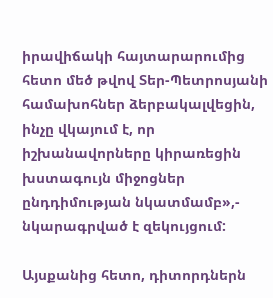իրավիճակի հայտարարումից հետո մեծ թվով Տեր-Պետրոսյանի համախոհներ ձերբակալվեցին, ինչը վկայում է, որ իշխանավորները կիրառեցին խստագույն միջոցներ ընդդիմության նկատմամբ»,- նկարագրված է զեկույցում:

Այսքանից հետո, դիտորդներն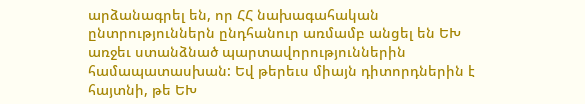արձանագրել են, որ ՀՀ նախագահական ընտրություններն ընդհանուր առմամբ անցել են ԵԽ առջեւ ստանձնած պարտավորություններին համապատասխան: Եվ թերեւս միայն դիտորդներին է հայտնի, թե ԵԽ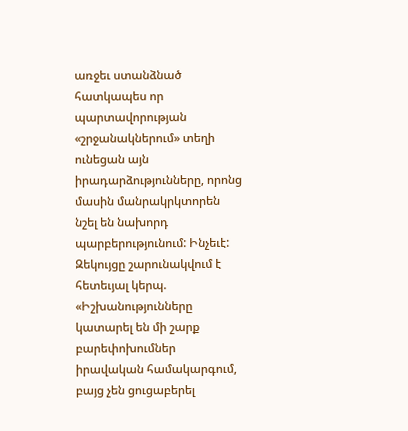առջեւ ստանձնած հատկապես որ պարտավորության «շրջանակներում» տեղի ունեցան այն իրադարձությունները, որոնց մասին մանրակրկտորեն նշել են նախորդ պարբերությունում: Ինչեւէ: Զեկույցը շարունակվում է հետեւյալ կերպ. «Իշխանությունները կատարել են մի շարք բարեփոխումներ իրավական համակարգում, բայց չեն ցուցաբերել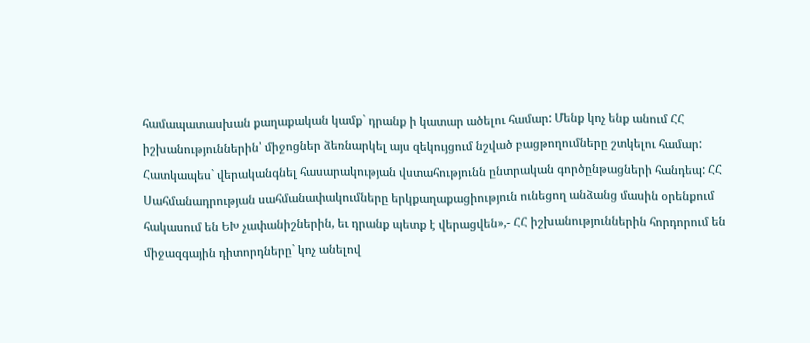համապատասխան քաղաքական կամք` դրանք ի կատար ածելու համար: Մենք կոչ ենք անում ՀՀ իշխանություններին՝ միջոցներ ձեռնարկել այս զեկույցում նշված բացթողումները շտկելու համար: Հատկապես` վերականգնել հասարակության վստահությունն ընտրական գործընթացների հանդեպ: ՀՀ Սահմանադրության սահմանափակումները երկքաղաքացիություն ունեցող անձանց մասին օրենքում հակասում են ԵԽ չափանիշներին, եւ դրանք պետք է վերացվեն»,- ՀՀ իշխանություններին հորդորում են միջազգային դիտորդները` կոչ անելով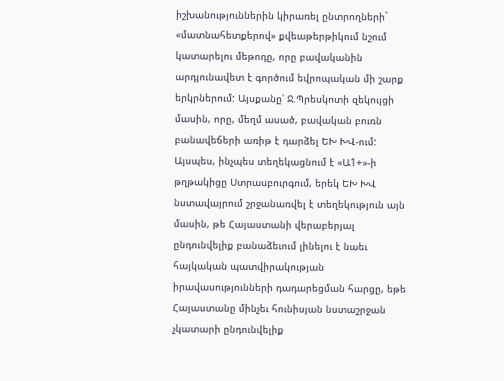իշխանություններին կիրառել ընտրողների` «մատնահետքերով» քվեաթերթիկում նշում կատարելու մեթոդը, որը բավականին արդյունավետ է գործում եվրոպական մի շարք երկրներում: Այսքանը՝ Ջ.Պրեսկոտի զեկույցի մասին, որը, մեղմ ասած, բավական բուռն բանավեճերի առիթ է դարձել ԵԽ ԽՎ-ում: Այսպես, ինչպես տեղեկացնում է «Ա1+»-ի թղթակիցը Ստրասբուրգում, երեկ ԵԽ ԽՎ նստավայրում շրջանառվել է տեղեկություն այն մասին, թե Հայաստանի վերաբերյալ ընդունվելիք բանաձեւում լինելու է նաեւ հայկական պատվիրակության իրավասությունների դադարեցման հարցը, եթե Հայաստանը մինչեւ հունիսյան նստաշրջան չկատարի ընդունվելիք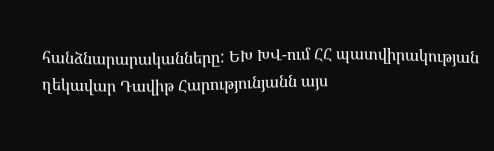հանձնարարականները: ԵԽ ԽՎ-ում ՀՀ պատվիրակության ղեկավար Դավիթ Հարությունյանն այս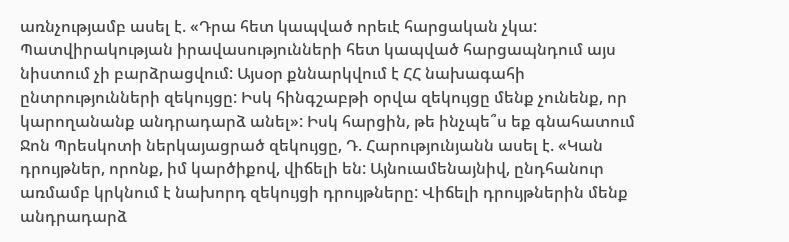առնչությամբ ասել է. «Դրա հետ կապված որեւէ հարցական չկա: Պատվիրակության իրավասությունների հետ կապված հարցապնդում այս նիստում չի բարձրացվում: Այսօր քննարկվում է ՀՀ նախագահի ընտրությունների զեկույցը: Իսկ հինգշաբթի օրվա զեկույցը մենք չունենք, որ կարողանանք անդրադարձ անել»: Իսկ հարցին, թե ինչպե՞ս եք գնահատում Ջոն Պրեսկոտի ներկայացրած զեկույցը, Դ. Հարությունյանն ասել է. «Կան դրույթներ, որոնք, իմ կարծիքով, վիճելի են: Այնուամենայնիվ, ընդհանուր առմամբ կրկնում է նախորդ զեկույցի դրույթները: Վիճելի դրույթներին մենք անդրադարձ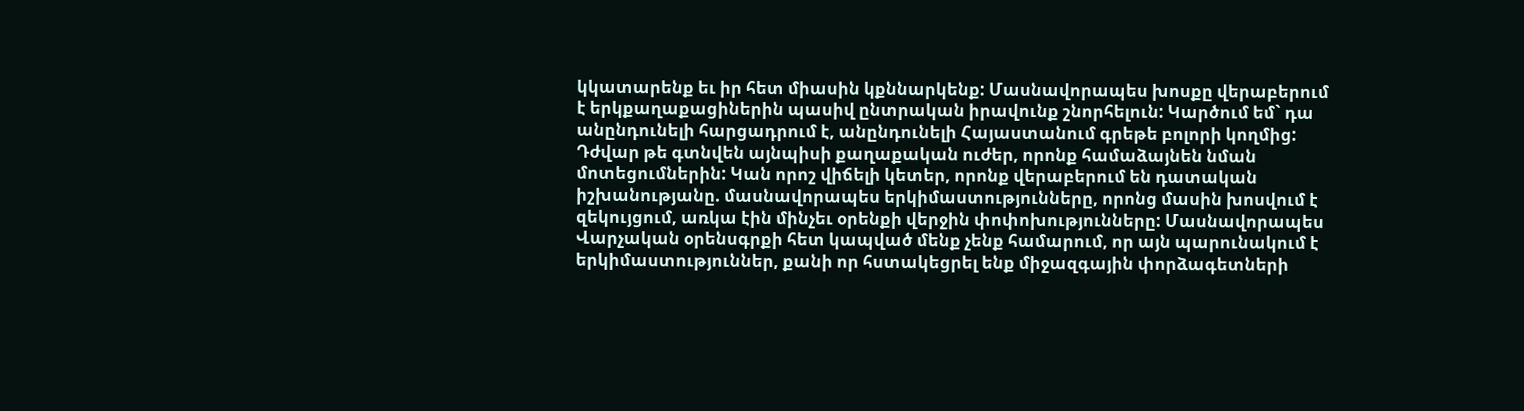կկատարենք եւ իր հետ միասին կքննարկենք: Մասնավորապես խոսքը վերաբերում է երկքաղաքացիներին պասիվ ընտրական իրավունք շնորհելուն: Կարծում եմ` դա անընդունելի հարցադրում է, անընդունելի Հայաստանում գրեթե բոլորի կողմից: Դժվար թե գտնվեն այնպիսի քաղաքական ուժեր, որոնք համաձայնեն նման մոտեցումներին: Կան որոշ վիճելի կետեր, որոնք վերաբերում են դատական իշխանությանը. մասնավորապես երկիմաստությունները, որոնց մասին խոսվում է զեկույցում, առկա էին մինչեւ օրենքի վերջին փոփոխությունները: Մասնավորապես Վարչական օրենսգրքի հետ կապված մենք չենք համարում, որ այն պարունակում է երկիմաստություններ, քանի որ հստակեցրել ենք միջազգային փորձագետների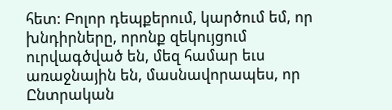հետ: Բոլոր դեպքերում, կարծում եմ, որ խնդիրները, որոնք զեկույցում ուրվագծված են, մեզ համար եւս առաջնային են, մասնավորապես, որ Ընտրական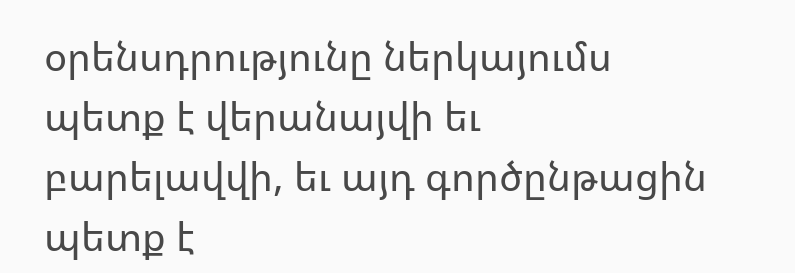օրենսդրությունը ներկայումս պետք է վերանայվի եւ բարելավվի, եւ այդ գործընթացին պետք է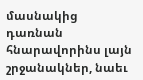մասնակից դառնան հնարավորինս լայն շրջանակներ, նաեւ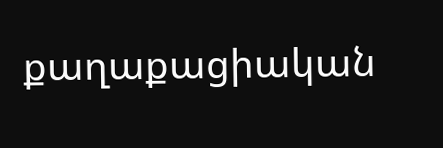քաղաքացիական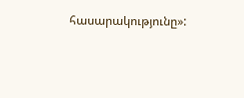հասարակությունը»: